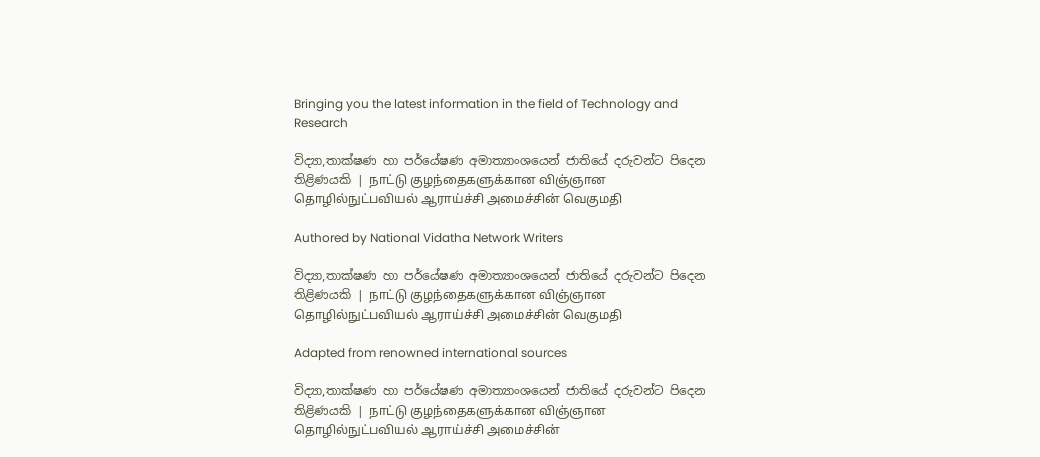Bringing you the latest information in the field of Technology and Research

විද්‍යා,තාක්ෂණ හා පර්යේෂණ අමාත්‍යාංශයෙන් ජාතියේ දරුවන්ට පිදෙන තිළිණයකි | நாட்டு குழந்தைகளுக்கான விஞ்ஞான தொழில்நுட்பவியல் ஆராய்ச்சி அமைச்சின் வெகுமதி

Authored by National Vidatha Network Writers

විද්‍යා,තාක්ෂණ හා පර්යේෂණ අමාත්‍යාංශයෙන් ජාතියේ දරුවන්ට පිදෙන තිළිණයකි | நாட்டு குழந்தைகளுக்கான விஞ்ஞான தொழில்நுட்பவியல் ஆராய்ச்சி அமைச்சின் வெகுமதி

Adapted from renowned international sources

විද්‍යා,තාක්ෂණ හා පර්යේෂණ අමාත්‍යාංශයෙන් ජාතියේ දරුවන්ට පිදෙන තිළිණයකි | நாட்டு குழந்தைகளுக்கான விஞ்ஞான தொழில்நுட்பவியல் ஆராய்ச்சி அமைச்சின்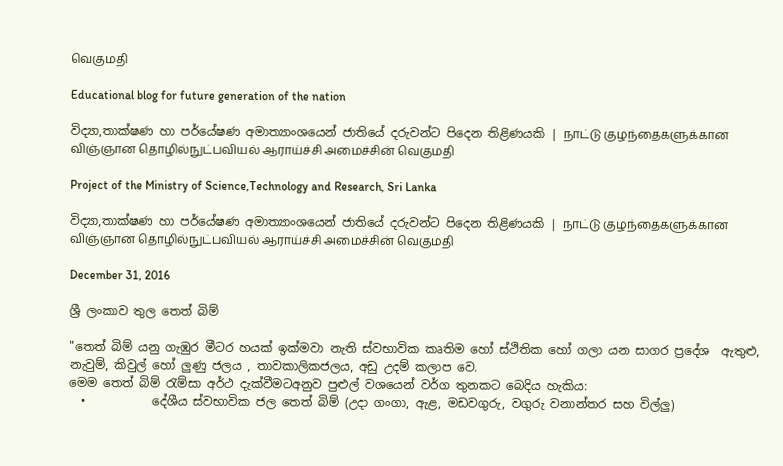வெகுமதி

Educational blog for future generation of the nation

විද්‍යා,තාක්ෂණ හා පර්යේෂණ අමාත්‍යාංශයෙන් ජාතියේ දරුවන්ට පිදෙන තිළිණයකි | நாட்டு குழந்தைகளுக்கான விஞ்ஞான தொழில்நுட்பவியல் ஆராய்ச்சி அமைச்சின் வெகுமதி

Project of the Ministry of Science,Technology and Research, Sri Lanka

විද්‍යා,තාක්ෂණ හා පර්යේෂණ අමාත්‍යාංශයෙන් ජාතියේ දරුවන්ට පිදෙන තිළිණයකි | நாட்டு குழந்தைகளுக்கான விஞ்ஞான தொழில்நுட்பவியல் ஆராய்ச்சி அமைச்சின் வெகுமதி

December 31, 2016

ශ්‍රී ලංකාව තුල තෙත් බිම්

"තෙත් බිම් යනු ගැඹුර මීටර හයක් ඉක්මවා නැති ස්වභාවික කෘතිම හෝ ස්ථිතික හෝ ගලා යන සාගර ප්‍රදේශ  ඇතුළු, නැවුම්, කිවුල් හෝ ලුණු ජලය , තාවකාලිකජලය, අඩු උදම් කලාප වෙ.
මෙම තෙත් බිම් රැම්සා අර්ථ දැක්වීමටඅනුව පුළුල් වශයෙන් වර්ග තුනකට බෙදිය හැකිය:
  •           දේශීය ස්වභාවික ජල තෙත් බිම් (උදා ගංගා, ඇළ, මඩවගුරු, වගුරු වනාන්තර සහ විල්ලු)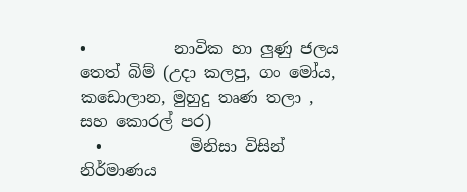•           නාවික හා ලුණු ජලය තෙත් බිම් (උදා කලපු, ගං මෝය, කඩොලාන, මුහුදු තෘණ තලා , සහ කොරල් පර)
  •           මිනිසා විසින් නිර්මාණය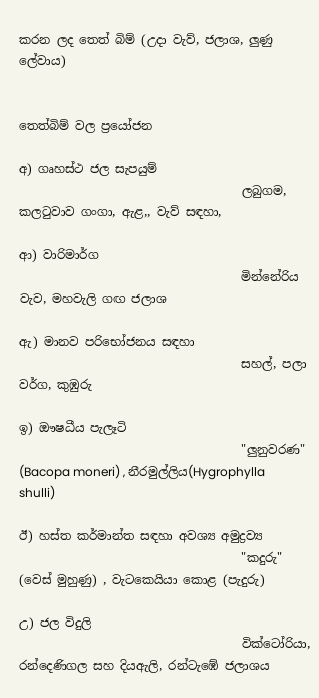කරන ලද තෙත් බිම් (උදා වැව්, ජලාශ, ලුණු ලේවාය)


තෙත්බිම් වල ප්‍රයෝජන

අ) ගෘහස්ථ ජල සැපයුම්
                                     ලබුගම, කලටුවාව ගංගා, ඇළ,, වැව් සඳහා,

ආ) වාරිමාර්ග
                                     මින්නේරිය වැව, මහවැලි ගඟ ජලාශ

ඇ) මානව පරිභෝජනය සඳහා
                                     සහල්, පලා වර්ග, කුඹුරු

ඉ) ඖෂධීය පැලෑටි
                                     "ලුනුවරණ" (Bacopa moneri) ‚ නීරමුල්ලිය(Hygrophylla shulli)

ඊ) හස්ත කර්මාන්ත සඳහා අවශ්‍ය අමුද්‍රව්‍ය
                                     "කදුරු" (වෙස් මුහුණු) , වැටකෙයියා කොළ (පැදුරු)

උ) ජල විදුලි
                                     වික්ටෝරියා, රන්දෙණිගල සහ දියඇලි, රන්ටැඹේ ජලාශය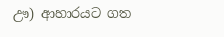ඌ) ආහාරයට ගත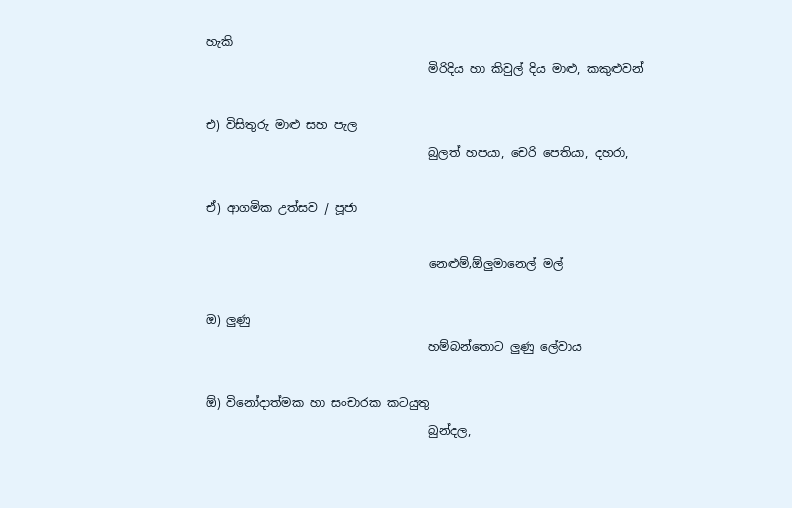හැකි
                                     මිරිදිය හා කිවුල් දිය මාළු, කකුළුවන්

එ) විසිතුරු මාළු සහ පැල
                                     බුලත් හපයා, චෙරි පෙතියා, දහරා,

ඒ) ආගමික උත්සව / පූජා

                                     නෙළුම්‚ඕලුමානෙල් මල්

ඔ) ලුණු
                                     හම්බන්තොට ලුණු ලේවාය

ඕ) විනෝදාත්මක හා සංචාරක කටයුතු
                                     බුන්දල,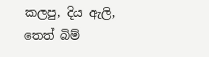කලපු, දිය ඇලි‚ තෙත් බිම්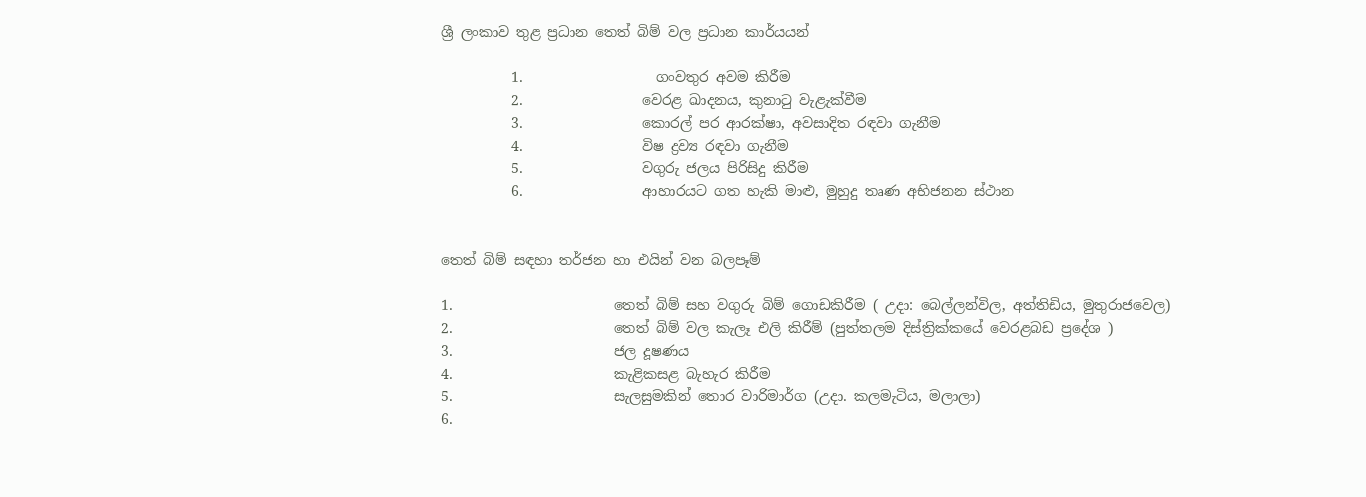ශ්‍රී ලංකාව තුළ ප්‍රධාන තෙත් බිම් වල ප්‍රධාන කාර්යයන්

          1.                   ගංවතුර අවම කිරීම
          2.                 වෙරළ ඛාදනය‚ කුනාටු වැළැක්වීම
          3.                 කොරල් පර ආරක්ෂා‚ අවසාදිත රඳවා ගැනීම
          4.                 විෂ ද්‍රව්‍ය රඳවා ගැනීම
          5.                 වගුරු ජලය පිරිසිදු කිරීම
          6.                 ආහාරයට ගත හැකි මාළු‚ මුහුදු තෘණ අභිජනන ස්ථාන


තෙත් බිම් සඳහා තර්ජන හා එයින් වන බලපෑම්

1.                       තෙත් බිම් සහ වගුරු බිම් ගොඩකිරීම ( උදා: බෙල්ලන්විල‚ අත්තිඩිය, මුතුරාජවෙල)
2.                       තෙත් බිම් වල කැලෑ එලි කිරීම් (පුත්තලම දිස්ත්‍රික්කයේ වෙරළබඩ ප්‍රදේශ )
3.                       ජල දූෂණය
4.                       කැළිකසළ බැහැර කිරීම
5.                       සැලසුමකින් තොර වාරිමාර්ග (උදා. කලමැටිය, මලාලා)
6.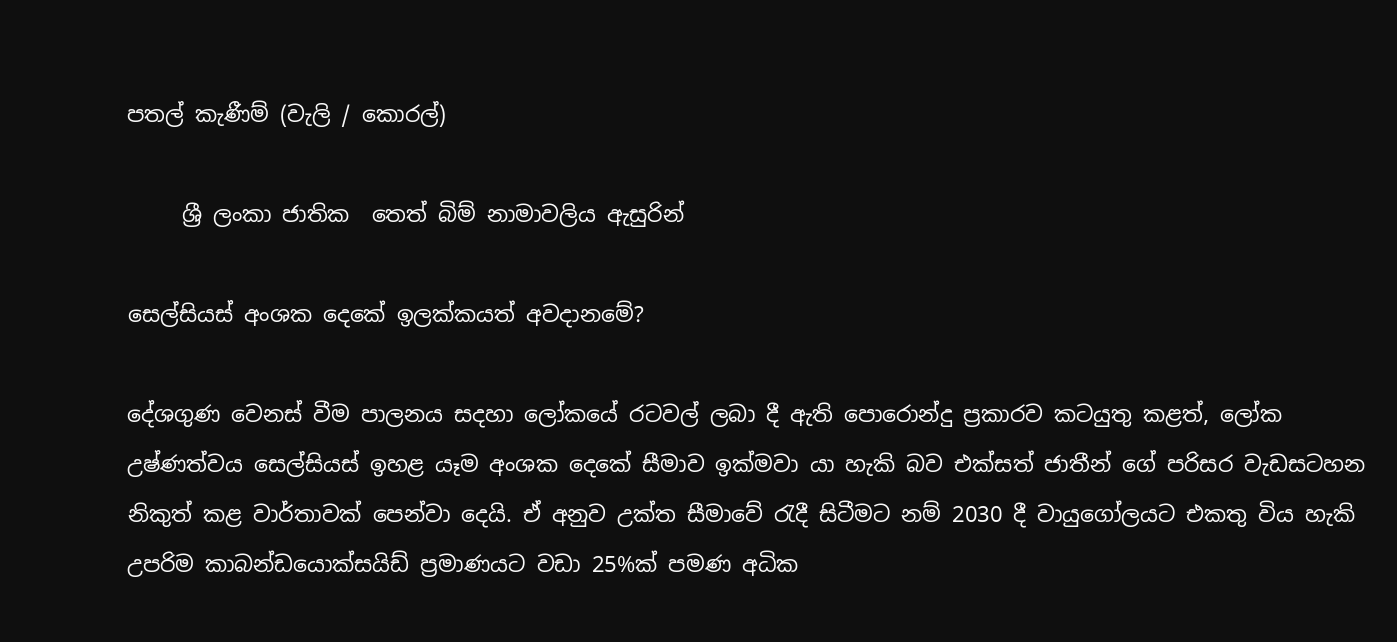පතල් කැණීම් (වැලි / කොරල්)

     ශ්‍රී ලංකා ජාතික  තෙත් බිම් නාමාවලිය ඇසුරින්

සෙල්සියස් අංශක දෙකේ ඉලක්කයත් අවදානමේ?

දේශගුණ වෙනස් වීම පාලනය සදහා ලෝකයේ රටවල් ලබා දී ඇති පොරොන්දු ප්‍රකාරව කටයුතු කළත්, ලෝක උෂ්ණත්වය සෙල්සියස් ඉහළ යෑම අංශක දෙකේ සීමාව ඉක්මවා යා හැකි බව එක්සත් ජාතීන් ගේ පරිසර වැඩසටහන නිකුත් කළ වාර්තාවක් පෙන්වා දෙයි. ඒ අනුව උක්ත සීමාවේ රැදී සිටීමට නම් 2030 දී වායුගෝලයට එකතු විය හැකි උපරිම කාබන්ඩයොක්සයිඩ් ප්‍රමාණයට වඩා 25%ක් පමණ අධික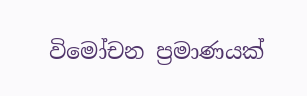විමෝචන ප්‍රමාණයක්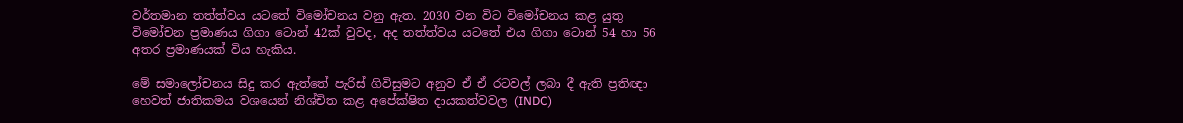වර්තමාන තත්ත්වය යටතේ විමෝචනය වනු ඇත. 2030 වන විට විමෝචනය කළ යුතු විමෝචන ප්‍රමාණය ගිගා ටොන් 42ක් වුවද, අද තත්ත්වය යටතේ එය ගිගා ටොන් 54 හා 56 අතර ප්‍රමාණයක් විය හැකිය.

මේ සමාලෝචනය සිදු කර ඇත්තේ පැරිස් ගිවිසුමට අනුව ඒ ඒ රටවල් ලබා දී ඇති ප්‍රතිඥා හෙවත් ජාතිකමය වශයෙන් නිශ්චිත කළ අපේක්ෂිත දායකත්වවල (INDC)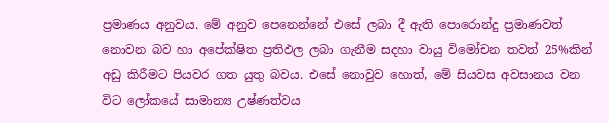ප්‍රමාණය අනුවය. මේ අනුව පෙනෙන්නේ එසේ ලබා දී ඇති පොරොන්දු ප්‍රමාණවත් නොවන බව හා අපේක්ෂිත ප්‍රතිඵල ලබා ගැනීම සදහා වායු විමෝචන තවත් 25%කින් අඩු කිරීමට පියවර ගත යුතු බවය. එසේ නොවුව හොත්, මේ සියවස අවසානය වන විට ලෝකයේ සාමාන්‍ය උෂ්ණත්වය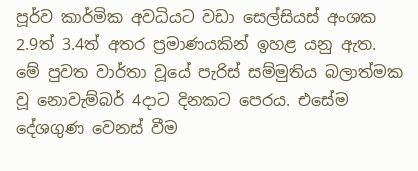පූර්ව කාර්මික අවධියට වඩා සෙල්සියස් අංශක 2.9ත් 3.4ත් අතර ප්‍රමාණයකින් ඉහළ යනු ඇත. මේ පුවත වාර්තා වූයේ පැරිස් සම්මුතිය බලාත්මක වූ නොවැම්බර් 4දාට දිනකට පෙරය. එසේම දේශගුණ වෙනස් වීම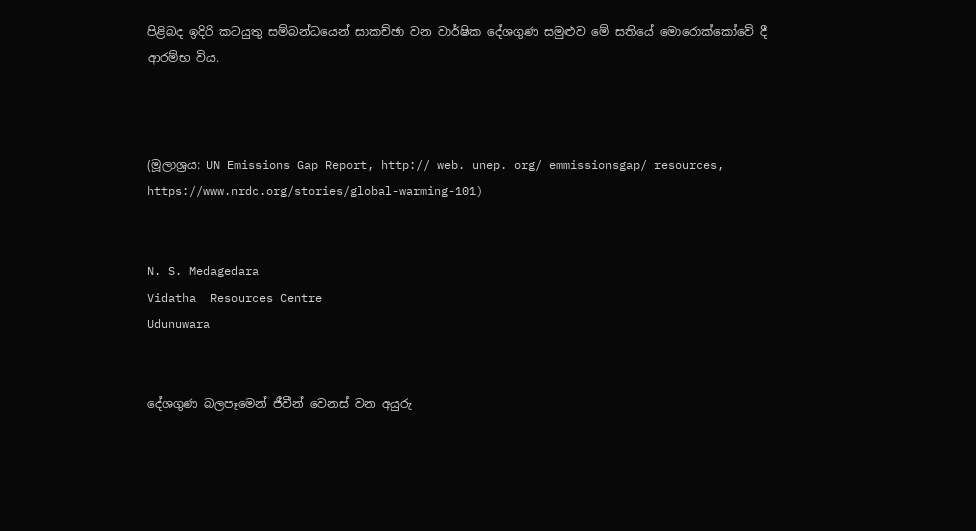පිළිබද ඉදිරි කටයුතු සම්බන්ධයෙන් සාකච්ඡා වන වාර්ෂික දේශගුණ සමුළුව මේ සතියේ මොරොක්කෝවේ දී ආරම්භ විය.



(මූලාශ්‍රය: UN Emissions Gap Report, http:// web. unep. org/ emmissionsgap/ resources,
https://www.nrdc.org/stories/global-warming-101)


N. S. Medagedara
Vidatha  Resources Centre
Udunuwara


දේශගුණ බලපෑමෙන් ජීවීන් වෙනස් වන අයුරු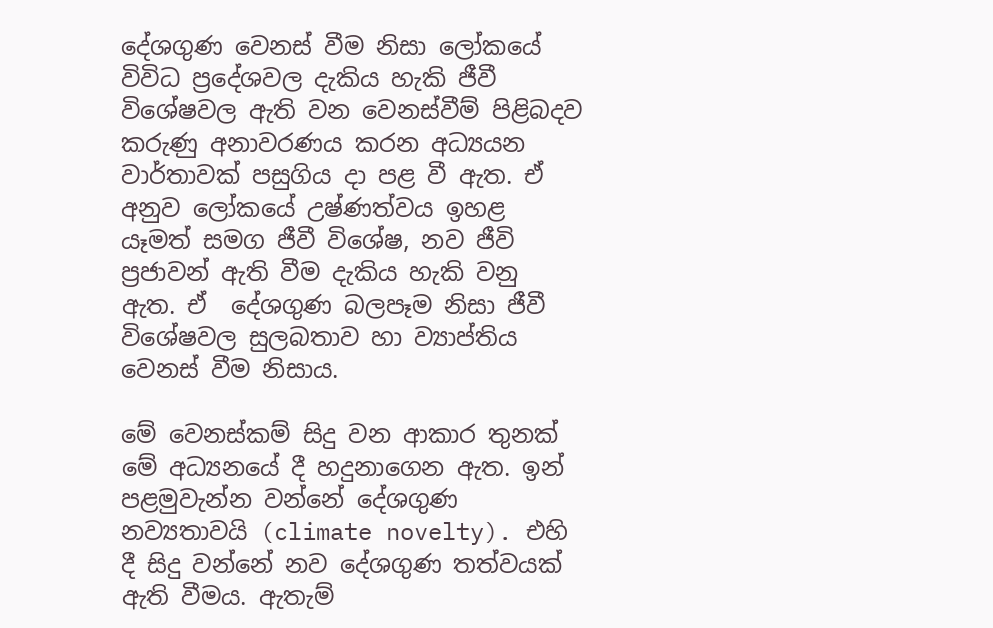දේශගුණ වෙනස් වීම නිසා ලෝකයේ විවිධ ප්‍රදේශවල දැකිය හැකි ජීවී වි‍ශේෂවල ඇති වන වෙනස්වීම් පිළිබදව කරුණු අනාවරණය කරන අධ්‍යයන වාර්තාවක් පසුගිය දා පළ වී ඇත. ඒ අනුව ලෝකයේ උෂ්ණත්වය ඉහළ යෑමත් සමග ජීවී වි‍ශේෂ, නව ජීවි ප්‍රජාවන් ඇති වීම දැකිය හැකි වනු ඇත. ඒ  දේශගුණ බලපෑම නිසා ජීවී වි‍ශේෂවල සුලබතාව හා ව්‍යාප්තිය වෙනස් වීම නිසාය.

මේ වෙනස්කම් සිදු වන ආකාර තුනක් මේ අධ්‍යනයේ දී හදුනාගෙන ඇත. ඉන් පළමුවැන්න වන්නේ දේශගුණ නව්‍යතාවයි (climate novelty). එහි දී සිදු වන්නේ නව දේශගුණ තත්වයක් ඇති වීමය. ඇතැම්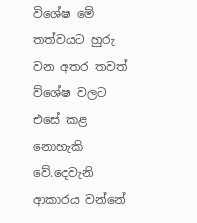වි‍ශේෂ මේ තත්වයට හුරු වන අතර තවත් ව්ශේෂ වලට එසේ කළ නොහැකි වේ.දෙවැනි ආකාරය වන්නේ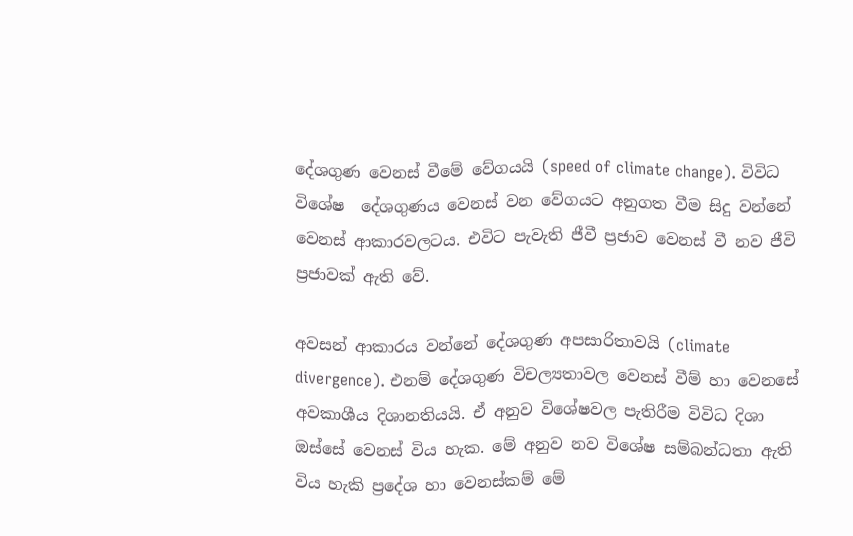දේශගුණ වෙනස් වීමේ වේගයයි (speed of climate change). විවිධ වි‍ශේෂ  දේශගුණය වෙනස් වන වේගයට අනුගත වීම සිදු වන්නේ වෙනස් ආකාරවලටය. එවිට පැවැති ජීවී ප්‍රජාව වෙනස් වී නව ජීවි ප්‍රජාවක් ඇති වේ.

අවසන් ආකාරය වන්නේ දේශගුණ අපසාරිතාවයි (climate divergence). එනම් දේශගුණ විචල්‍යතාවල වෙනස් වීම් හා වෙනසේ අවකාශීය දිශානතියයි. ඒ අනුව වි‍ශේෂවල පැතිරීම විවිධ දිශා ඔස්සේ වෙනස් විය හැක. මේ අනුව නව වි‍ශේෂ සම්බන්ධතා ඇති විය හැකි ප්‍රදේශ හා වෙනස්කම් මේ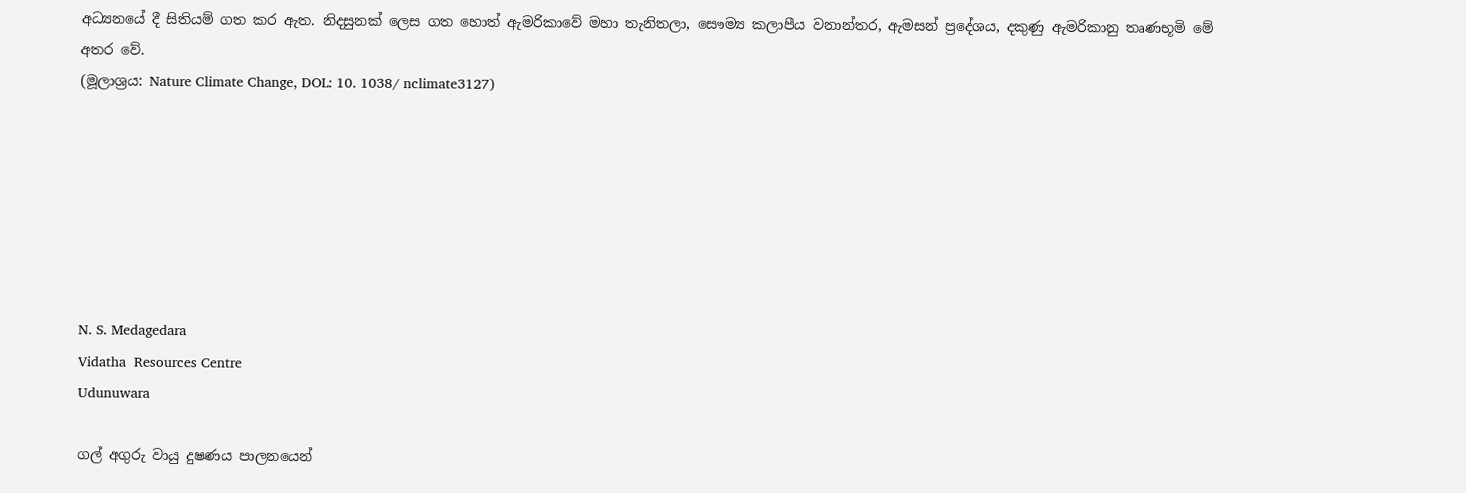අධ්‍යනයේ දී සිතියම් ගත කර ඇත. නිදසුනක් ලෙස ගත හොත් ඇමරිකාවේ මහා තැනිතලා, සෞම්‍ය කලාපීය වනාන්තර, ඇමසන් ප්‍රදේශය, දකුණු ඇමරිකානු තෘණභූමි මේ අතර වේ.
(මූලාශ්‍රය‍: Nature Climate Change, DOL: 10. 1038/ nclimate3127)







N. S. Medagedara
Vidatha  Resources Centre
Udunuwara

ගල් අගුරු වායු දුෂණය පාලනයෙන්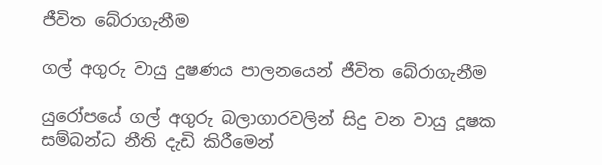ජීවිත බේරාගැනීම

ගල් අගුරු වායු දුෂණය පාලනයෙන් ජීවිත බේරාගැනීම

යුරෝපයේ ගල් අගුරු බලාගාරවලින් සිදු වන වායු දූෂක සම්බන්ධ නීති දැඩි කිරීමෙන්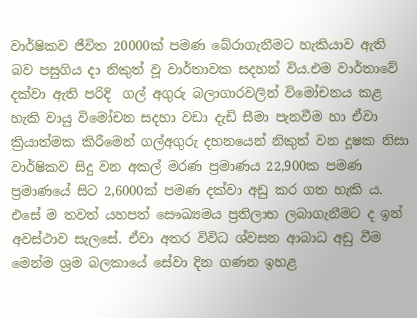වාර්ෂිකව ජීවිත 20000ක් පමණ බේරාගැනීමට හැකියාව ඇති බව පසුගිය දා නිකුත් වූ වාර්තාවක සදහන් විය.එම වාර්තාවේ දක්වා ඇති පරිදි  ගල් අගුරු බලාගාරවලින් විමෝචනය කළ හැකි වායු විමෝචන සදහා වඩා දැඩි සීමා පැනවීම හා ඒවා ක්‍රියාත්මක කිරීමෙන් ගල්අගුරු දහනයෙන් නිකුත් වන දූෂක නිසා වාර්ෂිකව සිදු වන අකල් මරණ ප්‍රමාණය 22,900ක පමණ ප්‍රමාණයේ සිට 2,6000ක් පමණ දක්වා අඩු කර ගත හැකි ය. එසේ ම තවත් යහපත් සෞඛ්‍යමය ප්‍රතිලාභ ලබාගැනීමට ද ඉන් අවස්ථාව සැලසේ. ඒවා අතර විවිධ ශ්වසන ආබාධ අඩු වීම මෙන්ම ශ්‍රම බලකායේ සේවා දින ගණන ඉහළ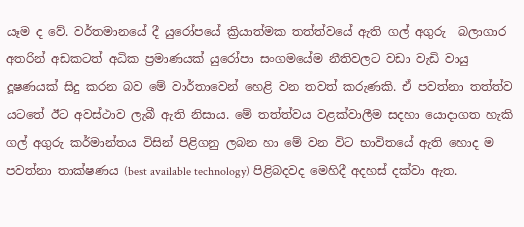යෑම ද වේ. වර්තමානයේ දී යුරෝපයේ ක්‍රියාත්මක තත්ත්වයේ ඇති ගල් අගුරු  බලාගාර අතරින් අඩකටත් අධික ප්‍රමාණයක් යුරෝපා සංගමයේම නීතිවලට වඩා වැඩි වායු දූෂණයක් සිදු කරන බව මේ වාර්තාවෙන් හෙළි වන තවත් කරුණකි. ඒ පවත්නා තත්ත්ව යටතේ ඊට අවස්ථාව ලැබී ඇති නිසාය. මේ තත්ත්වය වළක්වාලීම සදහා යොදාගත හැකි ගල් අගුරු කර්මාන්තය විසින් පිළිගනු ලබන හා මේ වන විට භාවිතයේ ඇති හොද ම පවත්නා තාක්ෂණය (best available technology) පිළිබදවද මෙහිදී අදහස් දක්වා ඇත.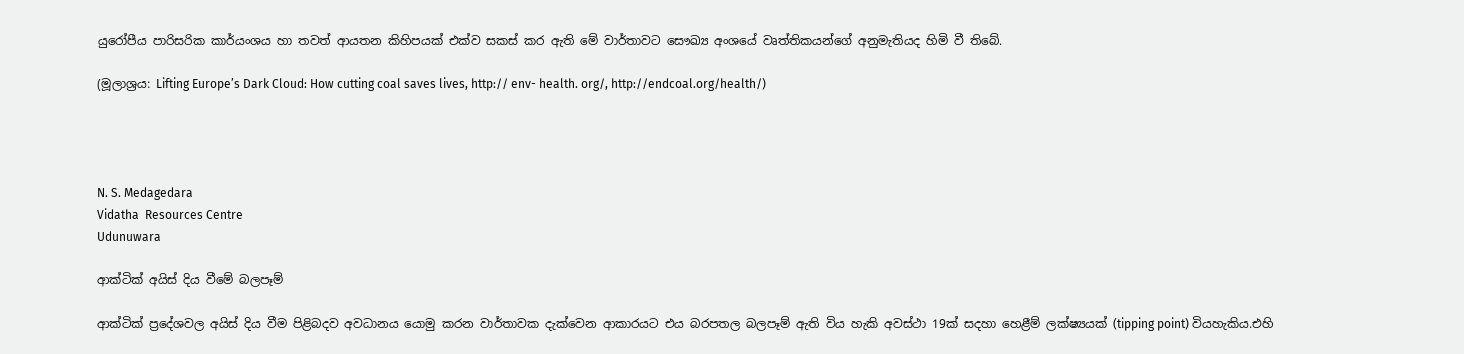යුරෝපීය පාරිසරික කාර්යංශය හා තවත් ආයතන කිහිපයක් එක්ව සකස් කර ඇති මේ වාර්තාවට සෞඛ්‍ය අංශයේ වෘත්තිකයන්ගේ අනුමැතියද හිමි වී තිබේ.

(මූලාශ්‍රය: Lifting Europe’s Dark Cloud: How cutting coal saves lives, http:// env- health. org/, http://endcoal.org/health/)




N. S. Medagedara
Vidatha  Resources Centre
Udunuwara

ආක්ටික් අයිස් දිය වීමේ බලපෑම්

ආක්ටික් ප්‍රදේශවල අයිස් දිය වීම පිළිබදව අවධානය යොමු කරන වාර්තාවක දැක්වෙන ආකාරයට එය බරපතල බලපෑම් ඇති විය හැකි අවස්ථා 19ක් සදහා හෙළීම් ලක්ෂ්‍යයක් (tipping point) වියහැකිය.එහි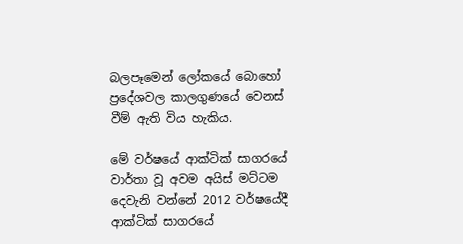බලපෑමෙන් ලෝකයේ බොහෝ ප්‍රදේශවල කාලගුණයේ වෙනස් වීම් ඇති විය හැකිය.

මේ වර්ෂයේ ආක්ටික් සාගරයේ වාර්තා වූ අවම අයිස් මට්ටම දෙවැනි වන්නේ 2012 වර්ෂයේදී  ආක්ටික් සාගරයේ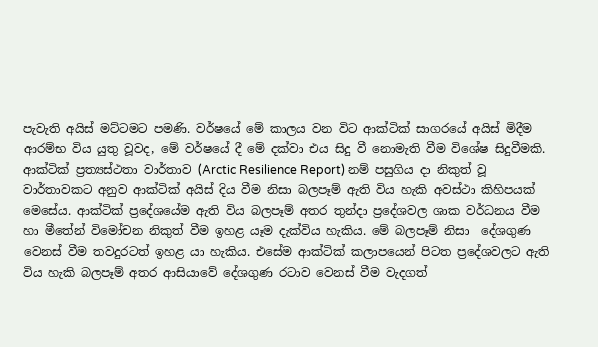පැවැති අයිස් මට්ටමට පමණි. වර්ෂයේ මේ කාලය වන විට ආක්ටික් සාගරයේ අයිස් මිදීම ආරම්භ විය යුතු වූවද, මේ වර්ෂයේ දී මේ දක්වා එය සිදු වී නොමැති වීම විශේෂ සිදුවීමකි.
ආක්ටික් ප්‍රත්‍යස්ථතා වාර්තාව (Arctic Resilience Report) නම් පසුගිය දා නිකුත් වූ වාර්තාවකට අනුව ආක්ටික් අයිස් දිය වීම නිසා බලපෑම් ඇති විය හැකි අවස්ථා කිහිපයක් මෙසේය. ආක්ටික් ප්‍රදේශයේම ඇති විය බලපෑම් අතර තුන්දා ප්‍රදේශවල ශාක වර්ධනය වීම හා මීතේන් විමෝචන නිකුත් වීම ඉහළ යෑම දැක්විය හැකිය. මේ බලපෑම් නිසා  දේශගුණ වෙනස් වීම තවදුරටත් ඉහළ යා හැකිය. එසේම ආක්ටික් කලාපයෙන් පිටත ප්‍රදේශවලට ඇති විය හැකි බලපෑම් අතර ආසියාවේ දේශගුණ රටාව වෙනස් වීම වැදගත්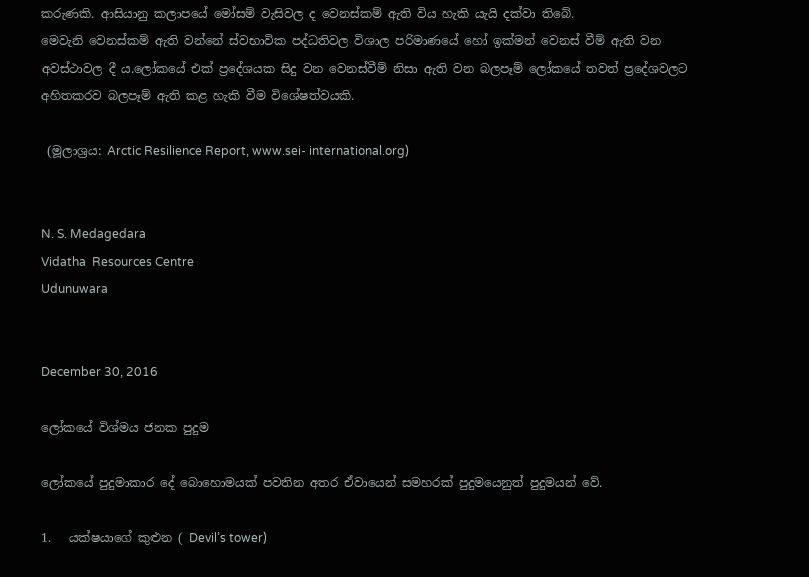කරුණකි. ආසියානු කලාපයේ මෝසම් වැසිවල ද වෙනස්කම් ඇති විය හැකි යැයි දක්වා තිබේ.
මෙවැනි වෙනස්කම් ඇති වන්නේ ස්වභාවික පද්ධතිවල විශාල පරිමාණයේ හෝ ඉක්මන් වෙනස් වීම් ඇති වන අවස්ථාවල දී ය.ලෝකයේ එක් ප්‍රදේශයක සිදු වන වෙනස්වීම් නිසා ඇති වන බලපෑම් ලෝකයේ තවත් ප්‍රදේශවලට අහිතකරව බලපෑම් ඇති කළ හැකි වීම විශේෂත්වයකි.

 (මූලාශ්‍රය: Arctic Resilience Report, www.sei- international.org)


N. S. Medagedara
Vidatha  Resources Centre
Udunuwara


December 30, 2016

ලෝකයේ විශ්මය ජනක පුදුම

ලෝකයේ පුදුමාකාර දේ බොහොමයක් පවතින අතර ඒවායෙන් සමහරක් පුදුමයෙනුත් පුදුමයන් වේ.

1.   යක්ෂයාගේ කුළුන ( Devil’s tower)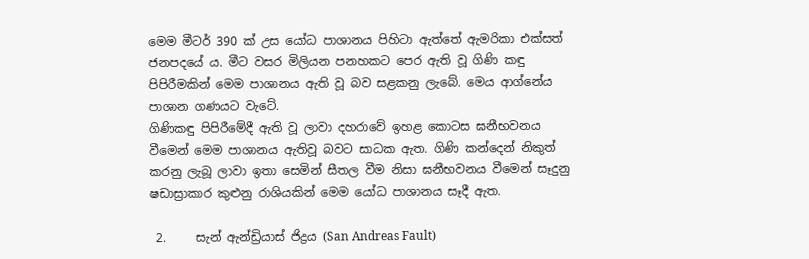මෙම මීටර් 390 ක් උස යෝධ පාශානය පිහිටා ඇත්තේ ඇමරිකා එක්සත් ජනපදයේ ය. මීට වසර මිලියන පනහකට පෙර ඇති වූ ගිණි කඳු පිපිරීමකින් මෙම පාශානය ඇති වූ බව සළකනු ලැබේ. මෙය ආග්නේය පාශාන ගණයට වැටේ.
ගිණිකඳු පිපිරීමේදී ඇති වූ ලාවා දහරාවේ ඉහළ කොටස ඝනීභවනය වීමෙන් මෙම පාශානය ඇතිවූ බවට සාධක ඇත. ගිණි කන්දෙන් නිකුත් කරනු ලැබූ ලාවා ඉතා සෙමින් සීතල වීම නිසා ඝනීභවනය වීමෙන් සෑදුනු ෂඩාස්‍රාකාර කුළුනු රාශියකින් මෙම යෝධ පාශානය සෑදී ඇත.

 2.     සැන් ඇන්ඩ්‍රියාස් ජිද්‍රය (San Andreas Fault)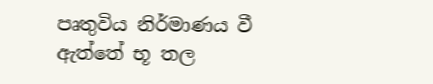පෘතුවිය නිර්මාණය වී ඇත්තේ භූ තල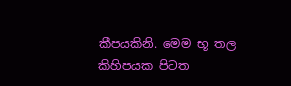කීපයකිනි. මෙම භූ තල කිහිපයක පිටත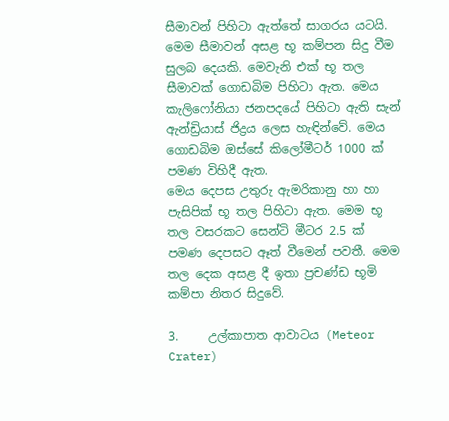සීමාවන් පිහිටා ඇත්තේ සාගරය යටයි. මෙම සීමාවන් අසළ භූ කම්පන සිදු වීම සුලබ දෙයකි. මෙවැනි එක් භූ තල සීමාවක් ගොඩබිම පිහිටා ඇත. මෙය කැලිෆෝනියා ජනපදයේ පිහිටා ඇති සැන් ඇන්ඩ්‍රියාස් ජිද්‍රය ලෙස හැඳින්වේ. මෙය ගොඩබිම ඔස්සේ කිලෝමීටර් 1000 ක් පමණ විහිදී ඇත.
මෙය දෙපස උතුරු ඇමරිකානු හා හා පැසිපික් භූ තල පිහිටා ඇත. මෙම භූ තල වසරකට සෙන්ටි මීටර 2.5 ක් පමණ දෙපසට ඈත් වීමෙන් පවතී. මෙම තල දෙක අසළ දී ඉතා ප්‍රචණ්ඩ භූමි කම්පා නිතර සිදුවේ.

3.     උල්කාපාත ආවාටය (Meteor Crater)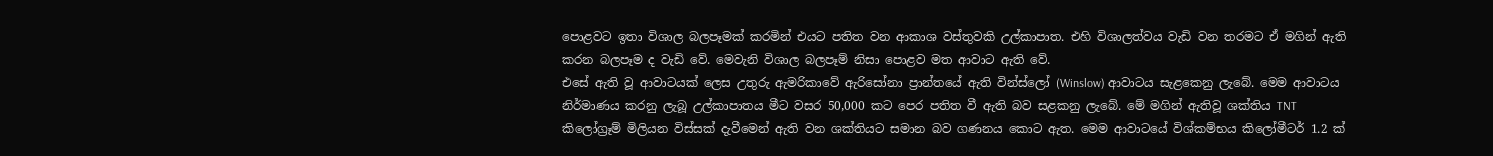පොළවට ඉතා විශාල බලපෑමක් කරමින් එයට පතිත වන ආකාශ වස්තුවකි උල්කාපාත. එහි විශාලත්වය වැඩි වන තරමට ඒ මගින් ඇති කරන බලපෑම ද වැඩි වේ. මෙවැනි විශාල බලපෑම් නිසා පොළව මත ආවාට ඇති වේ.
එසේ ඇති වූ ආවාටයක් ලෙස උතුරු ඇමරිකාවේ ඇරිසෝනා ප්‍රාන්තයේ ඇති වින්ස්ලෝ (Winslow) ආවාටය සැළකෙනු ලැබේ. මෙම ආවාටය නිර්මාණය කරනු ලැබූ උල්කාපාතය මීට වසර 50,000 කට පෙර පතිත වී ඇති බව සළකනු ලැබේ. මේ මගින් ඇතිවූ ශක්තිය TNT කිලෝග්‍රෑම් මිලියන විස්සක් දැවීමෙන් ඇති වන ශක්තියට සමාන බව ගණනය කොට ඇත. මෙම ආවාටයේ විශ්කම්භය කිලෝමීටර් 1.2 ක්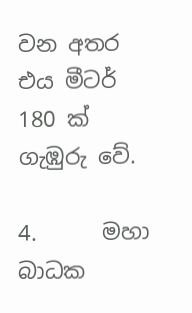වන අතර එය මීටර් 180 ක් ගැඹුරු වේ.

4.      මහා බාධක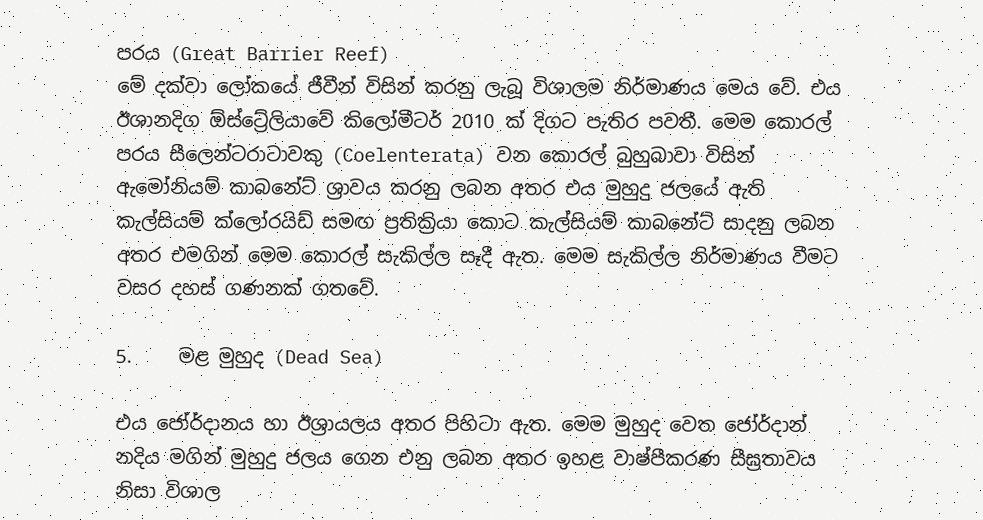පරය (Great Barrier Reef)
මේ දක්වා ලෝකයේ ජීවීන් විසින් කරනු ලැබූ විශාලම නිර්මාණය මෙය වේ. එය ඊශානදිග ඕස්ට්‍රේලියාවේ කිලෝමීටර් 2010 ක් දිගට පැතිර පවතී. මෙම කොරල් පරය සීලෙන්ටරාටාවකු (Coelenterata) වන කොරල් බුහුබාවා විසින් ඇමෝනියම් කාබනේට් ශ්‍රාවය කරනු ලබන අතර එය මුහුදු ජලයේ ඇති  කැල්සියම් ක්ලෝරයිඩ් සමඟ ප්‍රතික්‍රියා කොට කැල්සියම් කාබනේට් සාදනු ලබන අතර එමගින් මෙම කොරල් සැකිල්ල සෑදී ඇත. මෙම සැකිල්ල නිර්මාණය වීමට වසර දහස් ගණනක් ගතවේ.

5.     මළ මුහුද (Dead Sea)

එය ජෝර්දානය හා ඊශ්‍රායලය අතර පිහිටා ඇත. මෙම මුහුද වෙත ජෝර්දාන් නදිය මගින් මුහුදු ජලය ගෙන එනු ලබන අතර ඉහළ වාෂ්පීකරණ සීඝ්‍රතාවය නිසා විශාල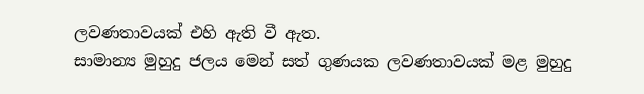ලවණතාවයක් එහි ඇති වී ඇත.
සාමාන්‍ය මුහුදු ජලය මෙන් සත් ගුණයක ලවණතාවයක් මළ මුහුදු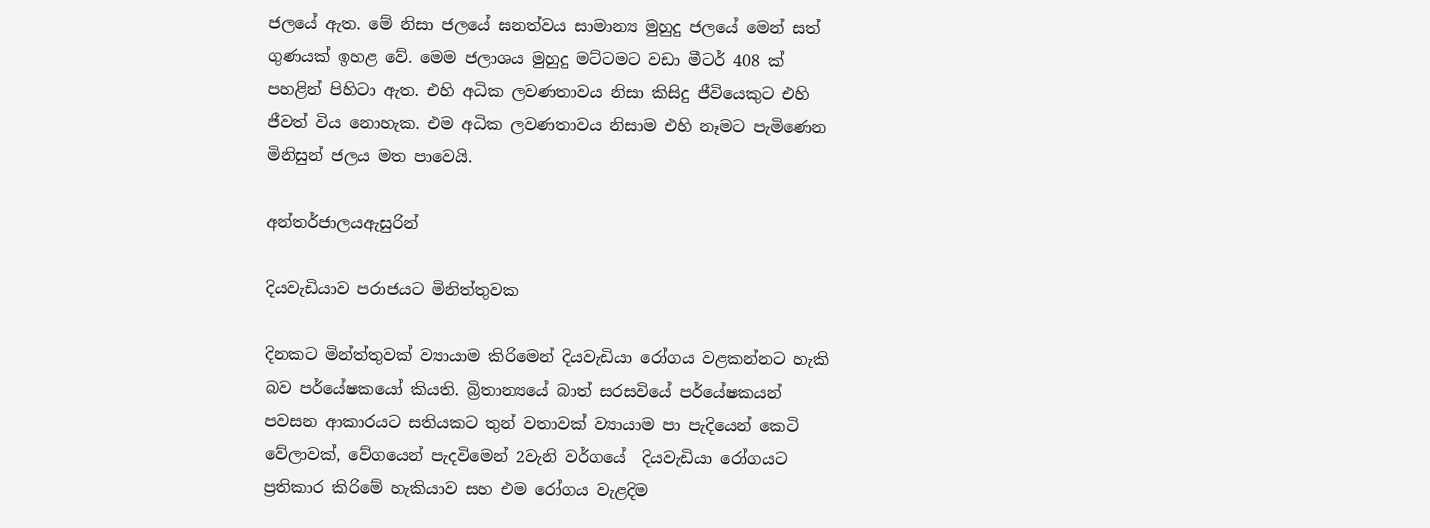ජලයේ ඇත. මේ නිසා ජලයේ ඝනත්වය සාමාන්‍ය මුහුදු ජලයේ මෙන් සත් ගුණයක් ඉහළ වේ. මෙම ජලාශය මුහුදු මට්ටමට වඩා මීටර් 408 ක් පහළින් පිහිටා ඇත. එහි අධික ලවණතාවය නිසා කිසිදු ජීවියෙකුට එහි ජීවත් විය නොහැක. එම අධික ලවණතාවය නිසාම එහි නෑමට පැමිණෙන මිනිසුන් ජලය මත පාවෙයි.

අන්තර්ජාලයඇසුරින්

දියවැඩියාව පරාජයට මිනිත්තුවක

දිනකට මින්ත්තුවක් ව්‍යායාම කිරිමෙන් දියවැඩියා රෝගය වළකන්නට හැකි බව පර්යේෂකයෝ කියති. බ්‍රිතාන්‍යයේ බාත් සරසවියේ පර්යේෂකයන් පවසන ආකාරයට සතියකට තුන් වතාවක් ව්‍යායාම පා පැදියෙන් කෙටි වේලාවක්, වේගයෙන් පැදවිමෙන් 2වැනි වර්ගයේ  දියවැඩියා රෝගයට ප්‍රතිකාර කිරිමේ හැකියාව සහ එම රෝගය වැළදිම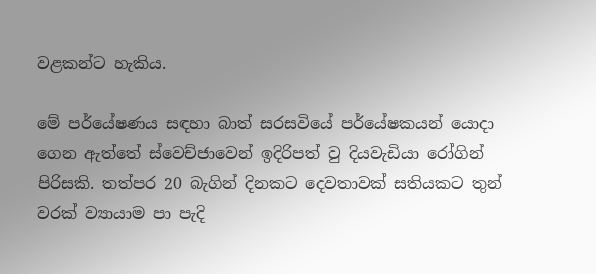වළකන්ට හැකිය.

මේ පර්යේෂණය සඳහා බාත් සරසවියේ පර්යේෂකයන් යොදා ගෙන ඇත්තේ ස්වෙච්ජාවෙන් ඉදිරිපත් වු දියවැඩියා රෝගින් පිරිසකි. තත්පර 20 බැගින් දිනකට දෙවතාවක් සතියකට තුන් වරක් ව්‍යායාම පා පැදි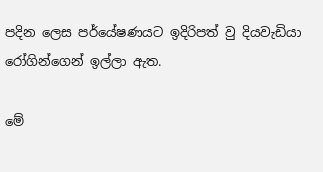පදින ලෙස පර්යේෂණයට ඉදිරිපත් වු දියවැඩියා රෝගින්ගෙන් ඉල්ලා ඇත.

මේ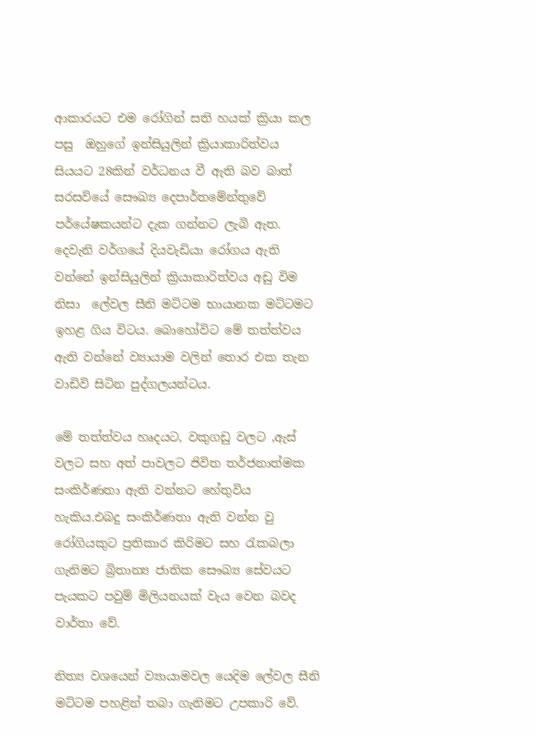ආකාරයට එම රෝගින් සති හයක් ක්‍රියා කල පසු  ඔහුගේ ඉන්සියුලින් ක්‍රියාකාරිත්වය සියයට 28කින් වර්ධනය වී ඇති බව බාත් සරසවියේ සෞඛ්‍ය දෙපාර්තමේන්තුවේ පර්යේෂකයන්ට දැක ගන්නට ලැබි ඇත. දෙවැනි වර්ගයේ දියවැඩියා රෝගය ඇති වන්නේ ඉන්සියුලින් ක්‍රියාකාරිත්වය අඩු විම නිසා  ලේවල සීනි මට්ටම භායානක මට්ටමට ඉහළ ගිය විටය. බොහෝවිට මේ තත්ත්වය ඇති වන්නේ ව්‍යායාම වලින් තොර එක තැන වාඩිවි සිටින පුද්ගලයන්ටය.

මේ තත්ත්වය හෘදයට, වකුගඩු වලට ,ඇස් වලට සහ අත් පාවලට ජිවිත තර්ජනාත්මක සංකිර්ණතා ඇති වන්නට හේතුවිය හැකිය.එබදු සංකිර්ණතා ඇති වන්න වු රෝගියකුට ප්‍රතිකාර කිරිමට සහ රැකබලා ගැනිමට බ්‍රිතාන්‍ය ජාතික සෞඛ්‍ය සේවයට පැයකට පවුම් මිලියනයක් වැය වෙන බවද වාර්තා වේ.

නිත්‍ය වශයෙන් ව්‍යායාමවල යෙදිම ලේවල සීනි මට්ටම පහළින් තබා ගැනිමට උපකාරි වේ.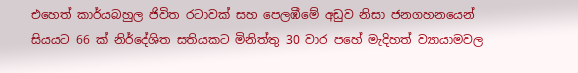එහෙත් කාර්යබහුල ජිවිත රටාවක් සහ පෙලඹීමේ අඩුව නිසා ජනගහනයෙන් සියයට 66 ක් නිර්දේශිත සතියකට මිනිත්තු 30 වාර පහේ මැදිහත් ව්‍යායාමවල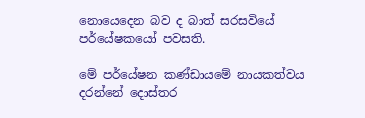නොයෙදෙන බව ද බාත් සරසවියේ පර්යේෂකයෝ පවසති.

මේ පර්යේෂන කණ්ඩායමේ නායකත්වය දරන්නේ දොස්තර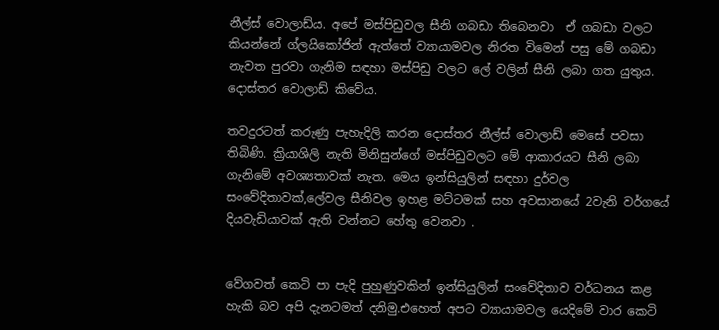නීල්ස් වොලාඩ්ය. අපේ මස්පිඩුවල සීනි ගබඩා තිබෙනවා  ඒ ගබඩා වලට කියන්නේ ග්ලයිකෝජින් ඇත්තේ ව්‍යායාමවල නිරත විමෙන් පසු මේ ගබඩා නැවත පුරවා ගැනිම සඳහා මස්පිඩු වලට ලේ වලින් සීනි ලබා ගත යුතුය. දොස්තර වොලාඩ් කිවේය.

තවදුරටත් කරුණු පැහැදිලි කරන දොස්තර නීල්ස් වොලාඩ් මෙසේ පවසා තිබිණි. ක්‍රියාශිලි නැති මිනිසුන්ගේ මස්පිඩුවලට මේ ආකාරයට සීනි ලබා ගැනිමේ අවශ්‍යතාවක් නැත. මෙය ඉන්සියුලින් සඳහා දුර්වල සංවේදිතාවක්,ලේවල සීනිවල ඉහළ මට්ටමක් සහ අවසානයේ 2වැනි වර්ගයේ දියවැඩියාවක් ඇති වන්නට හේතු වෙනවා .


වේගවත් කෙටි පා පැදි පුහුණුවකින් ඉන්සියුලින් සංවේදිතාව වර්ධනය කළ හැකි බව අපි දැනටමත් දනිමු.එහෙත් අපට ව්‍යායාමවල යෙදිමේ වාර කෙටි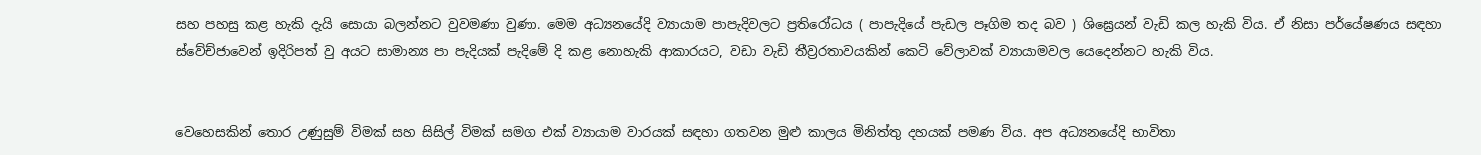සහ පහසු කළ හැකි දැයි සොයා බලන්නට වුවමණා වුණා. මෙම අධ්‍යනයේදි ව්‍යායාම පාපැදිවලට ප්‍රතිරෝධය ( පාපැදියේ පැඩල පෑගිම තද බව ) ශිඝ්‍රෙයන් වැඩි කල හැකි විය. ඒ නිසා පර්යේෂණය සඳහා ස්වේච්ජාවෙන් ඉදිරිපත් වු අයට සාමාන්‍ය පා පැදියක් පැදිමේ දි කළ නොහැකි ආකාරයට, වඩා වැඩි තීව්‍රරතාවයකින් කෙටි වේලාවක් ව්‍යායාමවල යෙදෙන්නට හැකි විය.


වෙහෙසකින් තොර උණුසුම් විමක් සහ සිසිල් විමක් සමග එක් ව්‍යායාම වාරයක් සඳහා ගතවන මුළු කාලය මිනිත්තු දහයක් පමණ විය. අප අධ්‍යනයේදි භාවිතා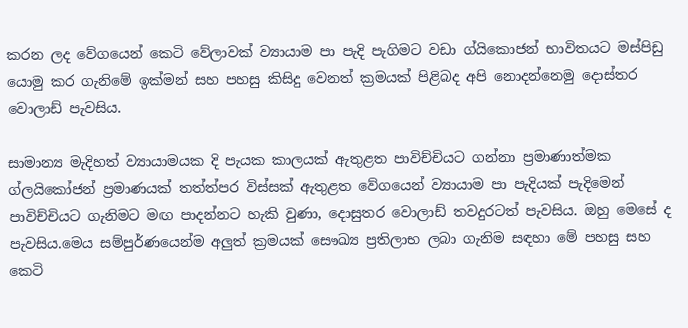කරන ලද වේගයෙන් කෙටි වේලාවක් ව්‍යායාම පා පැදි පැගිමට වඩා ග්යිකොජන් භාවිතයට මස්පිඩු යොමු කර ගැනිමේ ඉක්මන් සහ පහසු කිසිදු වෙනත් ක්‍රමයක් පිළිබද අපි නොදන්නෙමු දොස්තර වොලාඩ් පැවසිය.

සාමාන්‍ය මැදිහත් ව්‍යායාමයක දි පැයක කාලයක් ඇතුළත පාවිච්චියට ගන්නා ප්‍රමාණාත්මක ග්ලයිකෝජන් ප්‍රමාණයක් තත්ත්පර විස්සක් ඇතුළත වේගයෙන් ව්‍යායාම පා පැදියක් පැදිමෙන් පාවිච්චියට ගැනිමට මඟ පාදන්නට හැකි වුණා, දොසුතර වොලාඩ් තවදුරටත් පැවසිය. ඔහු මෙසේ ද පැවසිය.මෙය සම්පුර්ණයෙන්ම අලුත් ක්‍රමයක් සෞඛ්‍ය ප්‍රතිලාභ ලබා ගැනිම සඳහා මේ පහසු සහ කෙටි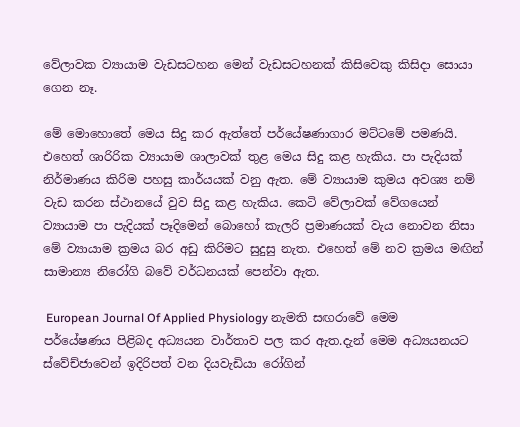වේලාවක ව්‍යායාම වැඩසටහන මෙන් වැඩසටහනක් කිසිවෙකු කිසිදා සොයා ගෙන නෑ.

මේ මොහොතේ මෙය සිදු කර ඇත්තේ පර්යේෂණාගාර මට්ටමේ පමණයි. එහෙත් ශාරිරික ව්‍යායාම ශාලාවක් තුළ මෙය සිදු කළ හැකිය. පා පැදියක් නිර්මාණය කිරිම පහසු කාර්යයක් වනු ඇත. මේ ව්‍යායාම කුමය අවශ්‍ය නම් වැඩ කරන ස්ථානයේ වුව සිදු කළ හැකිය. කෙටි වේලාවක් වේගයෙන් ව්‍යායාම පා පැදියක් පෑදිමෙන් බොහෝ කැලරි ප්‍රමාණයක් වැය නොවන නිසා මේ ව්‍යායාම ක්‍රමය බර අඩු කිරිමට සුදුසු නැත. එහෙත් මේ නව ක්‍රමය මඟින් සාමාන්‍ය නිරෝගි බවේ වර්ධනයක් පෙන්වා ඇත.

 European Journal Of Applied Physiology නැමති සඟරාවේ මෙම පර්යේෂණය පිළිබද අධ්‍යයන වාර්තාව පල කර ඇත.දැන් මෙම අධ්‍යයනයට ස්වේච්ජාවෙන් ඉදිරිපත් වන දියවැඩියා රෝගින්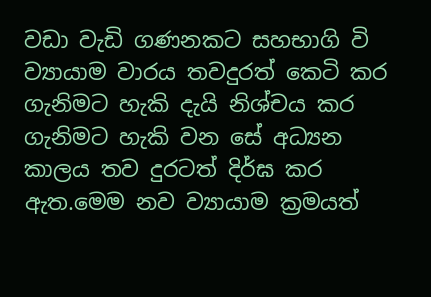වඩා වැඩි ගණනකට සහභාගි වි ව්‍යායාම වාරය තවදුරත් කෙටි කර ගැනිමට හැකි දැයි නිශ්චය කර ගැනිමට හැකි වන සේ අධ්‍යන කාලය තව දුරටත් දිර්ඝ කර ඇත.මෙම නව ව්‍යායාම ක්‍රමයත්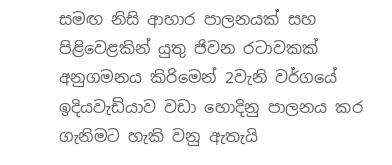සමඟ නිසි ආහාර පාලනයක් සහ පිළිවෙළකින් යුතු ජිවන රටාවකක් අනුගමනය කිරිමෙන් 2වැනි වර්ගයේ ඉදියවැඩියාව වඩා හොදිනු පාලනය කර ගැනිමට හැකි වනු ඇතැයි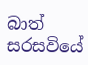බාත් සරසවියේ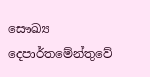සෞඛ්‍ය දෙපාර්තමේන්තුවේ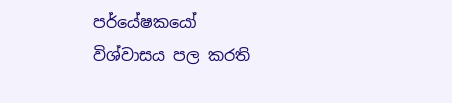පර්යේෂකයෝ  විශ්වාසය පල කරති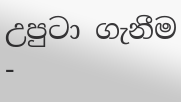උපුටා ගැනීම -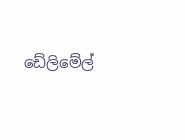ඩේලිමේල්